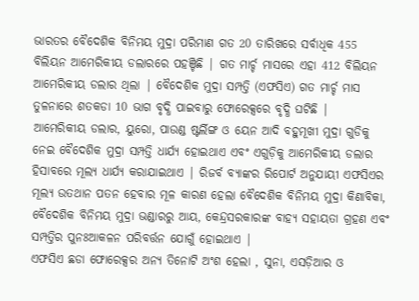ଭାରତର ବୈଦେଶିକ ବିନିମୟ ମୁଦ୍ରା ପରିମାଣ ଗତ 20 ତାରିଖରେ ସର୍ବାଧିକ 455 ବିଲିୟନ ଆମେରିକୀୟ ଡଲାରରେ ପହଞ୍ଚିଛି | ଗତ ମାର୍ଚ୍ଚ ମାସରେ ଏହା 412 ବିଲିୟନ ଆମେରିକୀୟ ଡଲାର ଥିଲା | ବୈଦେଶିକ ମୁଦ୍ରା ସମ୍ପତ୍ତି (ଏଫସିଏ) ଗତ ମାର୍ଚ୍ଚ ମାସ ତୁଳନାରେ ଶତକଡା 10 ଭାଗ ବୃଦ୍ଧି ପାଇବାରୁ ଫୋରେକ୍ସରେ ବୃଦ୍ଧି ଘଟିଛି |
ଆମେରିକୀୟ ଡଲାର, ୟୁରୋ, ପାଉଣ୍ଡ ଷ୍ଟର୍ଲିଙ୍ଗ ଓ ୟେନ ଆଦି ବହୁମୂଖୀ ମୁଦ୍ରା ଗୁଡିକୁ ନେଇ ବୈଦେଶିକ ମୁଦ୍ରା ସମ୍ପତ୍ତି ଧାର୍ଯ୍ୟ ହୋଇଥାଏ ଏବଂ ଏଗୁଡ଼ିକୁ ଆମେରିକୀୟ ଡଲାର ହିସାବରେ ମୂଲ୍ୟ ଧାର୍ଯ୍ୟ କରାଯାଇଥାଏ | ରିଜର୍ବ ବ୍ୟାଙ୍କର ରିପୋର୍ଟ ଅନୁଯାୟୀ ଏଫସିଏର ମୂଲ୍ୟ ଉତଥାନ ପତନ ହେବାର ମୂଳ କାରଣ ହେଲା ବୈଦେଶିକ ବିନିମୟ ମୁଦ୍ରା କିଣାବିକା, ବୈଦେଶିକ ବିନିମୟ ମୁଦ୍ରା ଭଣ୍ଡାରରୁ ଆୟ, କେନ୍ଦ୍ରସରକାରଙ୍କ ବାହ୍ୟ ସହାୟତା ଗ୍ରହଣ ଏବଂ ସମ୍ପତ୍ତିର ପୁନଃଆକଳନ ପରିବର୍ତ୍ତନ ଯୋଗୁଁ ହୋଇଥାଏ |
ଏଫସିଏ ଛଡା ଫୋରେକ୍ସର ଅନ୍ୟ ତିନୋଟି ଅଂଶ ହେଲା , ସୁନା, ଏସଡ଼ିଆର ଓ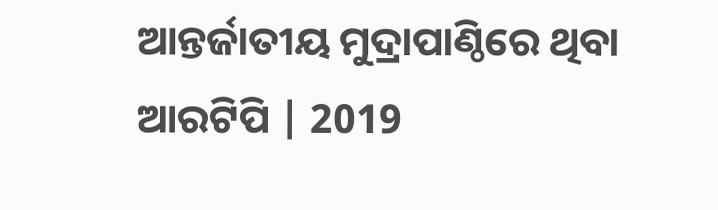ଆନ୍ତର୍ଜାତୀୟ ମୁଦ୍ରାପାଣ୍ଠିରେ ଥିବା ଆରଟିପି | 2019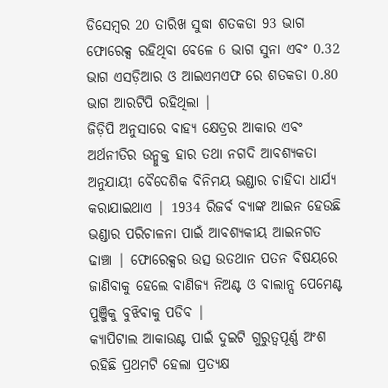ଡିସେମ୍ବର 20 ତାରିଖ ସୁଦ୍ଧା ଶତକଡା 93 ଭାଗ ଫୋରେକ୍ସ ରହିଥିବା ବେଳେ 6 ଭାଗ ସୁନା ଏବଂ 0.32 ଭାଗ ଏସଡ଼ିଆର ଓ ଆଇଏମଏଫ ରେ ଶତକଡା 0.80 ଭାଗ ଆରଟିପି ରହିଥିଲା |
ଜିଡ଼ିପି ଅନୁସାରେ ବାହ୍ୟ କ୍ଷେତ୍ରର ଆକାର ଏବଂ ଅର୍ଥନୀତିର ଉନ୍ମୁକ୍ତ ହାର ତଥା ନଗଦି ଆବଶ୍ୟକତା ଅନୁଯାୟୀ ବୈଦେଶିକ ବିନିମୟ ଭଣ୍ଡାର ଚାହିଦା ଧାର୍ଯ୍ୟ କରାଯାଇଥାଏ | 1934 ରିଜର୍ବ ବ୍ୟାଙ୍କ ଆଇନ ହେଉଛି ଭଣ୍ଡାର ପରିଚାଳନା ପାଇଁ ଆବଶ୍ୟକୀୟ ଆଇନଗତ ଢାଞ୍ଚା | ଫୋରେକ୍ସର ଉତ୍ସ ଉତଥାନ ପତନ ବିଷୟରେ ଜାଣିବାକୁ ହେଲେ ବାଣିଜ୍ୟ ନିଅଣ୍ଟ ଓ ବାଲାନ୍ସ ପେମେଣ୍ଟ ପୁଞ୍ଜିକୁ ବୁଝିବାକୁ ପଡିବ |
କ୍ୟାପିଟାଲ ଆକାଉଣ୍ଟ ପାଇଁ ଦୁଇଟି ଗୁରୁତ୍ୱପୂର୍ଣ୍ଣ ଅଂଶ ରହିଛି ପ୍ରଥମଟି ହେଲା ପ୍ରତ୍ୟକ୍ଷ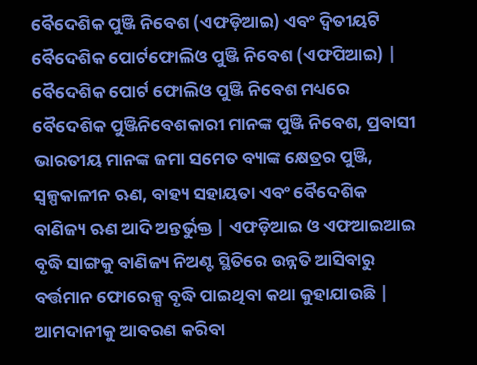ବୈଦେଶିକ ପୁଞ୍ଜି ନିବେଶ (ଏଫଡ଼ିଆଇ) ଏବଂ ଦ୍ବିତୀୟଟି ବୈଦେଶିକ ପୋର୍ଟଫୋଲିଓ ପୁଞ୍ଜି ନିବେଶ (ଏଫପିଆଇ) | ବୈଦେଶିକ ପୋର୍ଟ ଫୋଲିଓ ପୁଞ୍ଜି ନିବେଶ ମଧ୍ୟରେ ବୈଦେଶିକ ପୁଞ୍ଜିନିବେଶକାରୀ ମାନଙ୍କ ପୁଞ୍ଜି ନିବେଶ, ପ୍ରବାସୀ ଭାରତୀୟ ମାନଙ୍କ ଜମା ସମେତ ବ୍ୟାଙ୍କ କ୍ଷେତ୍ରର ପୁଞ୍ଜି, ସ୍ଵଳ୍ପକାଳୀନ ଋଣ, ବାହ୍ୟ ସହାୟତା ଏବଂ ବୈଦେଶିକ ବାଣିଜ୍ୟ ଋଣ ଆଦି ଅନ୍ତର୍ଭୁକ୍ତ | ଏଫଡ଼ିଆଇ ଓ ଏଫଆଇଆଇ ବୃଦ୍ଧି ସାଙ୍ଗକୁ ବାଣିଜ୍ୟ ନିଅଣ୍ଟ ସ୍ଥିତିରେ ଉନ୍ନତି ଆସିବାରୁ ବର୍ତ୍ତମାନ ଫୋରେକ୍ସ ବୃଦ୍ଧି ପାଇଥିବା କଥା କୁହାଯାଉଛି |
ଆମଦାନୀକୁ ଆବରଣ କରିବା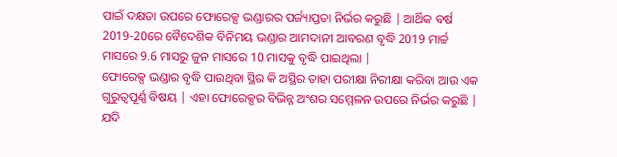ପାଇଁ ଦକ୍ଷତା ଉପରେ ଫୋରେକ୍ସ ଭଣ୍ଡାରର ପର୍ଜ୍ୟାପ୍ତତା ନିର୍ଭର କରୁଛି | ଆର୍ଥିକ ବର୍ଷ 2019-20ରେ ବୈଦେଶିକ ବିନିମୟ ଭଣ୍ଡାର ଆମଦାନୀ ଆବରଣ ବୃଦ୍ଧି 2019 ମାର୍ଚ୍ଚ ମାସରେ 9.6 ମାସରୁ ଜୁନ ମାସରେ 10 ମାସକୁ ବୃଦ୍ଧି ପାଇଥିଲା |
ଫୋରେକ୍ସ ଭଣ୍ଡାର ବୃଦ୍ଧି ପାଉଥିବା ସ୍ଥିର କି ଅସ୍ଥିର ତାହା ପରୀକ୍ଷା ନିରୀକ୍ଷା କରିବା ଆଉ ଏକ ଗୁରୁତ୍ୱପୂର୍ଣ୍ଣ ବିଷୟ | ଏହା ଫୋରେକ୍ସର ବିଭିନ୍ନ ଅଂଶର ସମ୍ମେଳନ ଉପରେ ନିର୍ଭର କରୁଛି | ଯଦି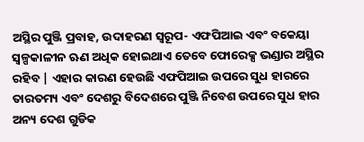ଅସ୍ଥିର ପୁଞ୍ଜି ପ୍ରବାହ, ଉଦାହରଣ ସ୍ୱରୂପ- ଏଫପିଆଇ ଏବଂ ବକେୟା ସ୍ଵଳ୍ପକାଳୀନ ଋଣ ଅଧିକ ହୋଇଥାଏ ତେବେ ଫୋରେକ୍ସ ଭଣ୍ଡାର ଅସ୍ଥିର ରହିବ | ଏହାର କାରଣ ହେଉଛି ଏଫପିଆଇ ଉପରେ ସୁଧ ହାରରେ ତାରତମ୍ୟ ଏବଂ ଦେଶରୁ ବିଦେଶରେ ପୁଞ୍ଜି ନିବେଶ ଉପରେ ସୁଧ ହାର ଅନ୍ୟ ଦେଶ ଗୁଡିକ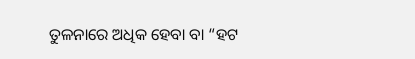ତୁଳନାରେ ଅଧିକ ହେବା ବା “ହଟ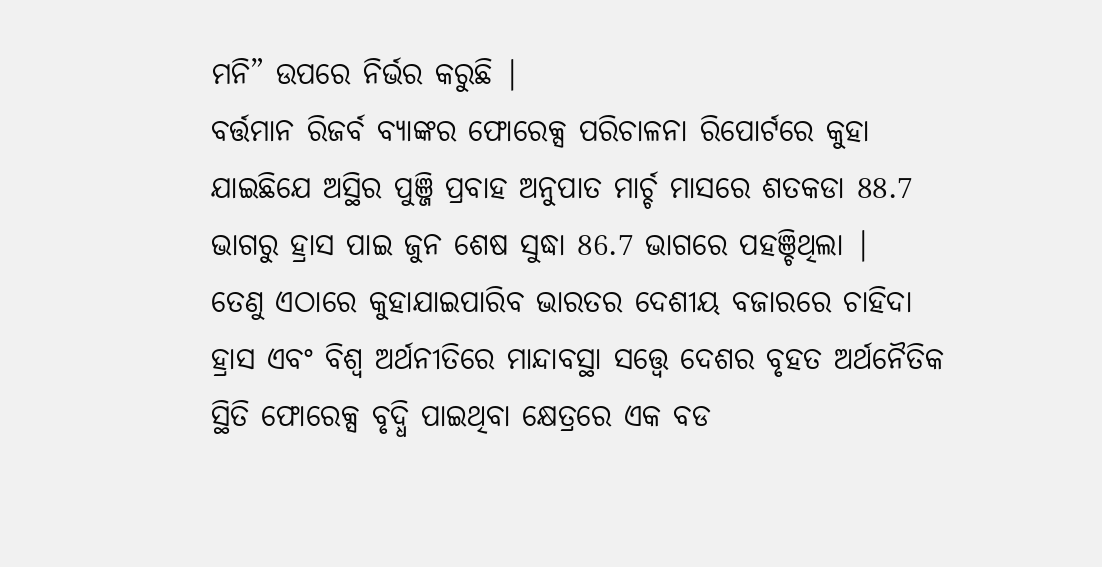ମନି” ଉପରେ ନିର୍ଭର କରୁଛି |
ବର୍ତ୍ତମାନ ରିଜର୍ବ ବ୍ୟାଙ୍କର ଫୋରେକ୍ସ ପରିଚାଳନା ରିପୋର୍ଟରେ କୁହା ଯାଇଛିଯେ ଅସ୍ଥିର ପୁଞ୍ଜି ପ୍ରବାହ ଅନୁପାତ ମାର୍ଚ୍ଚ ମାସରେ ଶତକଡା 88.7 ଭାଗରୁ ହ୍ରାସ ପାଇ ଜୁନ ଶେଷ ସୁଦ୍ଧା 86.7 ଭାଗରେ ପହଞ୍ଚିଥିଲା |
ତେଣୁ ଏଠାରେ କୁହାଯାଇପାରିବ ଭାରତର ଦେଶୀୟ ବଜାରରେ ଚାହିଦା ହ୍ରାସ ଏବଂ ବିଶ୍ଵ ଅର୍ଥନୀତିରେ ମାନ୍ଦାବସ୍ଥା ସତ୍ତ୍ୱେ ଦେଶର ବୃହତ ଅର୍ଥନୈତିକ ସ୍ଥିତି ଫୋରେକ୍ସ ବୃଦ୍ଧି ପାଇଥିବା କ୍ଷେତ୍ରରେ ଏକ ବଡ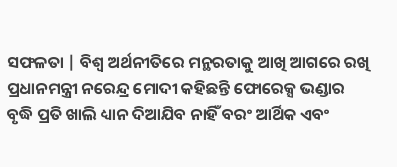ସଫଳତା | ବିଶ୍ଵ ଅର୍ଥନୀତିରେ ମନ୍ଥରତାକୁ ଆଖି ଆଗରେ ରଖି ପ୍ରଧାନମନ୍ତ୍ରୀ ନରେନ୍ଦ୍ର ମୋଦୀ କହିଛନ୍ତି ଫୋରେକ୍ସ ଭଣ୍ଡାର ବୃଦ୍ଧି ପ୍ରତି ଖାଲି ଧ୍ୟାନ ଦିଆଯିବ ନାହିଁ ବରଂ ଆର୍ଥିକ ଏବଂ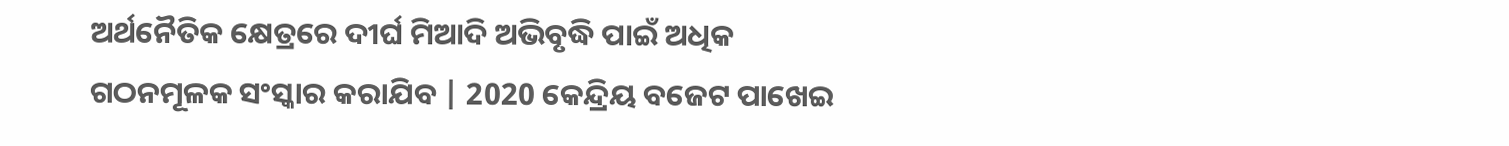ଅର୍ଥନୈତିକ କ୍ଷେତ୍ରରେ ଦୀର୍ଘ ମିଆଦି ଅଭିବୃଦ୍ଧି ପାଇଁ ଅଧିକ ଗଠନମୂଳକ ସଂସ୍କାର କରାଯିବ | 2020 କେନ୍ଦ୍ରିୟ ବଜେଟ ପାଖେଇ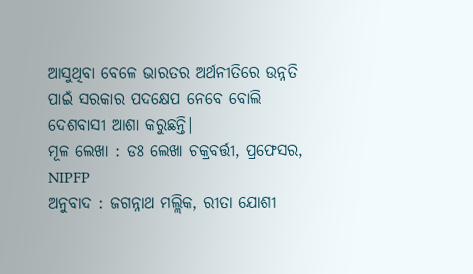ଆସୁଥିବା ବେଳେ ଭାରତର ଅର୍ଥନୀତିରେ ଉନ୍ନତି ପାଇଁ ସରକାର ପଦକ୍ଷେପ ନେବେ ବୋଲି ଦେଶବାସୀ ଆଶା କରୁଛନ୍ତି|
ମୂଳ ଲେଖା : ଡଃ ଲେଖା ଚକ୍ରବର୍ତ୍ତୀ, ପ୍ରଫେସର, NIPFP
ଅନୁବାଦ : ଜଗନ୍ନାଥ ମଲ୍ଲିକ, ରୀତା ଯୋଶୀ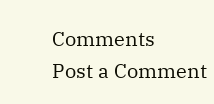Comments
Post a Comment